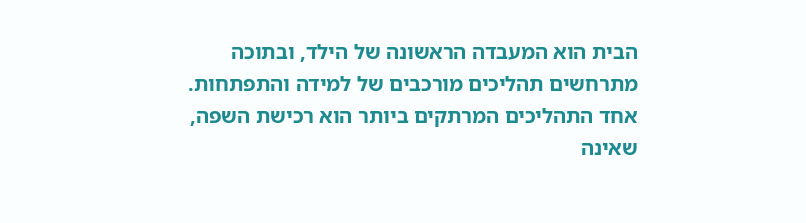הבית הוא המעבדה הראשונה של הילד, ובתוכה מתרחשים תהליכים מורכבים של למידה והתפתחות. אחד התהליכים המרתקים ביותר הוא רכישת השפה, שאינה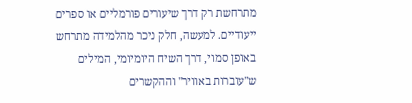מתרחשת רק דרך שיעורים פורמליים או ספרים ייעודיים. למעשה, חלק ניכר מהלמידה מתרחש באופן סמוי, דרך השיח היומיומי, המילים ש"עוברות באוויר" וההקשרים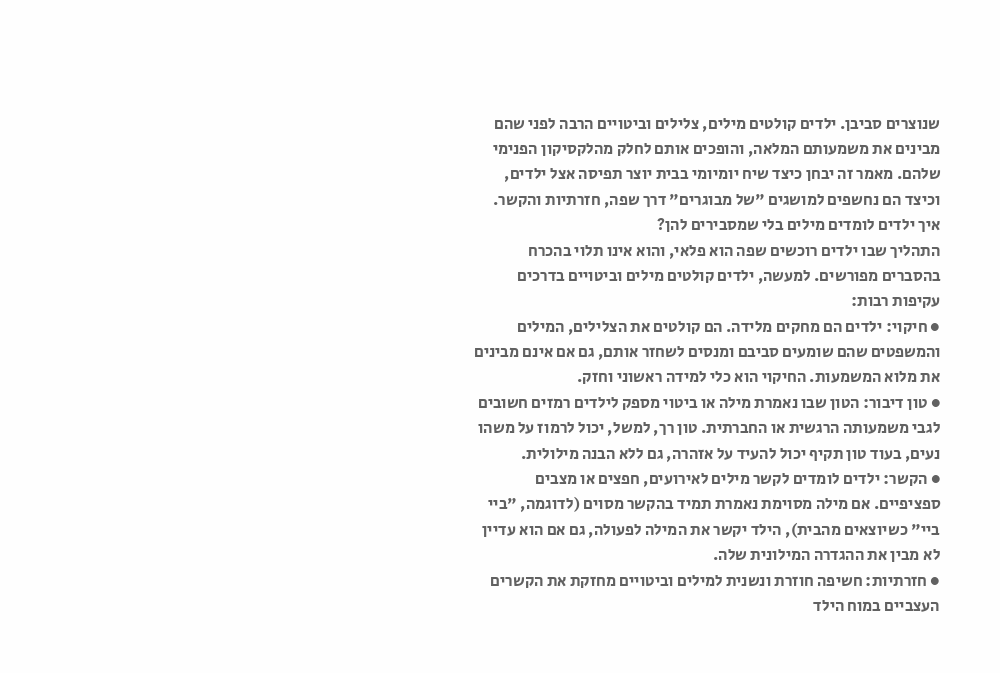שנוצרים סביבן. ילדים קולטים מילים, צלילים וביטויים הרבה לפני שהם מבינים את משמעותם המלאה, והופכים אותם לחלק מהלקסיקון הפנימי שלהם. מאמר זה יבחן כיצד שיח יומיומי בבית יוצר תפיסה אצל ילדים, וכיצד הם נחשפים למושגים "של מבוגרים" דרך שפה, חזרתיות והקשר.
איך ילדים לומדים מילים בלי שמסבירים להן?
התהליך שבו ילדים רוכשים שפה הוא פלאי, והוא אינו תלוי בהכרח בהסברים מפורשים. למעשה, ילדים קולטים מילים וביטויים בדרכים עקיפות רבות:
● חיקוי: ילדים הם מחקים מלידה. הם קולטים את הצלילים, המילים והמשפטים שהם שומעים סביבם ומנסים לשחזר אותם, גם אם אינם מבינים את מלוא המשמעות. החיקוי הוא כלי למידה ראשוני וחזק.
● טון דיבור: הטון שבו נאמרת מילה או ביטוי מספק לילדים רמזים חשובים לגבי משמעותה הרגשית או החברתית. טון רך, למשל, יכול לרמוז על משהו נעים, בעוד טון תקיף יכול להעיד על אזהרה, גם ללא הבנה מילולית.
● הקשר: ילדים לומדים לקשר מילים לאירועים, חפצים או מצבים ספציפיים. אם מילה מסוימת נאמרת תמיד בהקשר מסוים (לדוגמה, "ביי ביי" כשיוצאים מהבית), הילד יקשר את המילה לפעולה, גם אם הוא עדיין לא מבין את ההגדרה המילונית שלה.
● חזרתיות: חשיפה חוזרת ונשנית למילים וביטויים מחזקת את הקשרים העצביים במוח הילד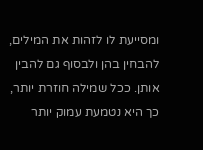ומסייעת לו לזהות את המילים, להבחין בהן ולבסוף גם להבין אותן. ככל שמילה חוזרת יותר, כך היא נטמעת עמוק יותר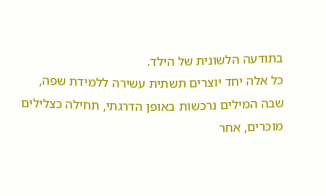בתודעה הלשונית של הילד.
כל אלה יחד יוצרים תשתית עשירה ללמידת שפה, שבה המילים נרכשות באופן הדרגתי, תחילה כצלילים מוכרים, אחר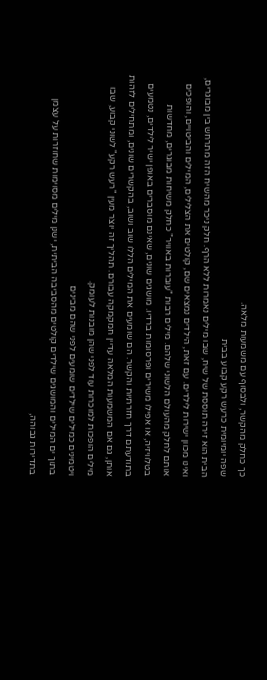כך כחלק מהקשר, ולבסוף עם משמעות מלאה.
שפה יומיומית כרעש רקע קבוע בבית
הבית הוא זירה תוססת של שיח, שבו מילים נאמרות ללא הרף. חלק ניכר מהשיח הזה מתרחש בין מבוגרים, ואינו מכוון ישירות לילדים. עם זאת, הילדים נמצאים שם, קולטים את הצלילים, המילים והביטויים, והופכים אותם לחלק מהעולם הלשוני שלהם. מילים רבות "עוברות באוויר" כחלק משיחות מבוגרים, מחדשות בטלוויזיה, או אפילו משירים ופרסומות ברדיו. מושגים שונים, שאינם מוסברים באופן ישיר לילדים, נטמעים בתודעתם דרך חזרתיות והקשר. הם שומעים את המילים הללו שוב ושוב, בהקשרים שונים, ומתחילים לזהות אותן, גם אם המשמעות המלאה עדיין חמקמקה עבורם. תהליך זה יוצר מעין "רעש רקע" לשוני קבוע, שבו מילים הופכות למוכרות עוד לפני שהן מובנות לעומק.
ויטמינים כמילים שילדים שומעים לפני שהם מבינים
בתוך ים המילים והמושגים שילדים קולטים מהסביבה הביתית, ישנן מילים מסוימות שחוזרות על עצמן בתדירות גבוהה,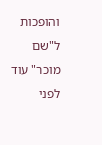והופכות ל"שם מוכר" עוד לפני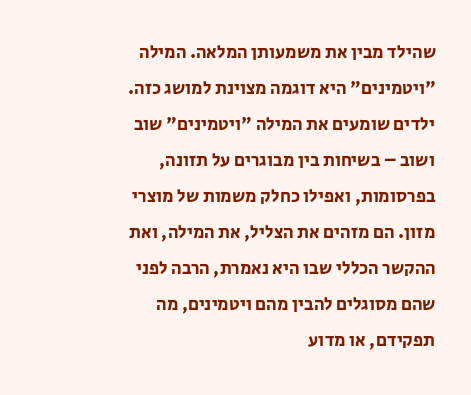שהילד מבין את משמעותן המלאה. המילה "ויטמינים" היא דוגמה מצוינת למושג כזה. ילדים שומעים את המילה "ויטמינים" שוב ושוב – בשיחות בין מבוגרים על תזונה, בפרסומות, ואפילו כחלק משמות של מוצרי מזון. הם מזהים את הצליל, את המילה, ואת ההקשר הכללי שבו היא נאמרת, הרבה לפני שהם מסוגלים להבין מהם ויטמינים, מה תפקידם, או מדוע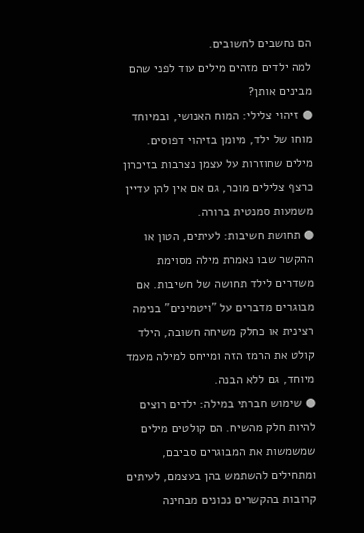הם נחשבים לחשובים.
למה ילדים מזהים מילים עוד לפני שהם מבינים אותן?
● זיהוי צלילי: המוח האנושי, ובמיוחד מוחו של ילד, מיומן בזיהוי דפוסים. מילים שחוזרות על עצמן נצרבות בזיכרון כרצף צלילים מוכר, גם אם אין להן עדיין משמעות סמנטית ברורה.
● תחושת חשיבות: לעיתים, הטון או ההקשר שבו נאמרת מילה מסוימת משדרים לילד תחושה של חשיבות. אם מבוגרים מדברים על "ויטמינים" בנימה רצינית או כחלק משיחה חשובה, הילד קולט את הרמז הזה ומייחס למילה מעמד מיוחד, גם ללא הבנה.
● שימוש חברתי במילה: ילדים רוצים להיות חלק מהשיח. הם קולטים מילים שמשמשות את המבוגרים סביבם, ומתחילים להשתמש בהן בעצמם, לעיתים קרובות בהקשרים נכונים מבחינה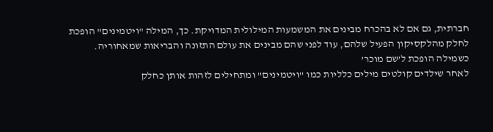חברתית, גם אם לא בהכרח מבינים את המשמעות המילולית המדויקת. כך, המילה "ויטמינים" הופכת לחלק מהלקסיקון הפעיל שלהם, עוד לפני שהם מבינים את עולם התזונה והבריאות שמאחוריה.
כשמילה הופכת ל’שם מוכר’
לאחר שילדים קולטים מילים כלליות כמו "ויטמינים" ומתחילים לזהות אותן כחלק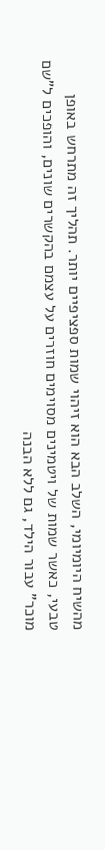מהשיח היומיומי, השלב הבא הוא זיהוי שמות ספציפיים יותר. תהליך זה מתרחש באופן טבעי, כאשר שמות של ויטמינים מסוימים חוזרים על עצמם בהקשרים שונים, והופכים ל"שם מוכר" עבור הילד, גם ללא הבנה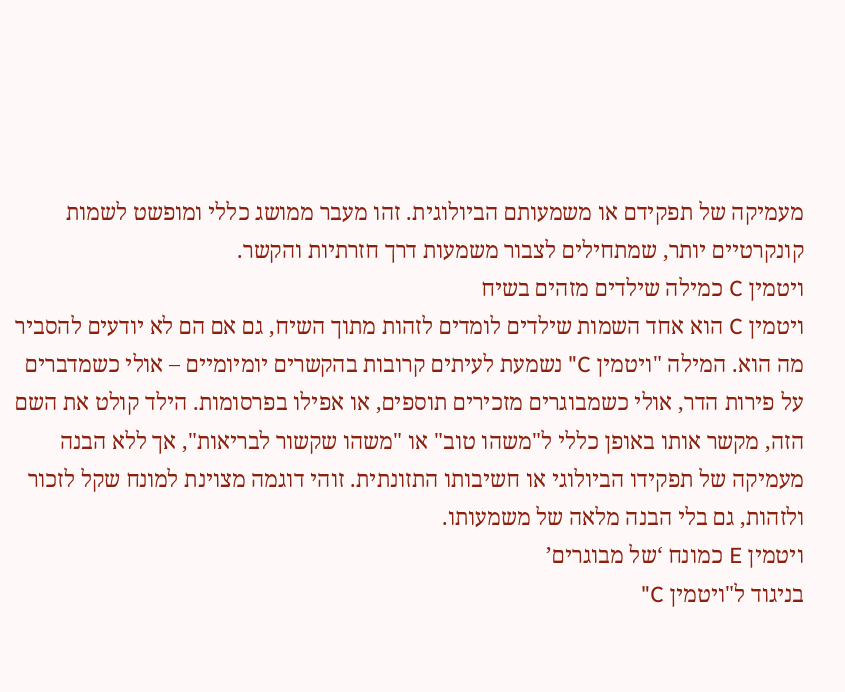מעמיקה של תפקידם או משמעותם הביולוגית. זהו מעבר ממושג כללי ומופשט לשמות קונקרטיים יותר, שמתחילים לצבור משמעות דרך חזרתיות והקשר.
ויטמין C כמילה שילדים מזהים בשיח
ויטמין C הוא אחד השמות שילדים לומדים לזהות מתוך השיח, גם אם הם לא יודעים להסביר מה הוא. המילה "ויטמין C" נשמעת לעיתים קרובות בהקשרים יומיומיים – אולי כשמדברים על פירות הדר, אולי כשמבוגרים מזכירים תוספים, או אפילו בפרסומות. הילד קולט את השם הזה, מקשר אותו באופן כללי ל"משהו טוב" או "משהו שקשור לבריאות", אך ללא הבנה מעמיקה של תפקידו הביולוגי או חשיבותו התזונתית. זוהי דוגמה מצוינת למונח שקל לזכור ולזהות, גם בלי הבנה מלאה של משמעותו.
ויטמין E כמונח ‘של מבוגרים’
בניגוד ל"ויטמין C"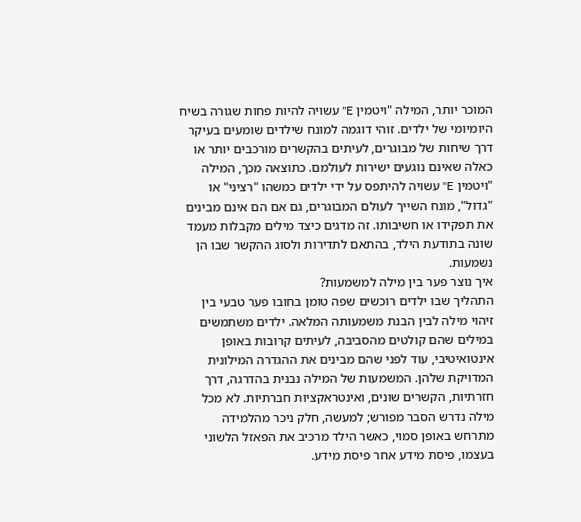המוכר יותר, המילה "ויטמין E" עשויה להיות פחות שגורה בשיח היומיומי של ילדים. זוהי דוגמה למונח שילדים שומעים בעיקר דרך שיחות של מבוגרים, לעיתים בהקשרים מורכבים יותר או כאלה שאינם נוגעים ישירות לעולמם. כתוצאה מכך, המילה "ויטמין E" עשויה להיתפס על ידי ילדים כמשהו "רציני" או "גדול", מונח השייך לעולם המבוגרים, גם אם הם אינם מבינים את תפקידו או חשיבותו. זה מדגים כיצד מילים מקבלות מעמד שונה בתודעת הילד, בהתאם לתדירות ולסוג ההקשר שבו הן נשמעות.
איך נוצר פער בין מילה למשמעות?
התהליך שבו ילדים רוכשים שפה טומן בחובו פער טבעי בין זיהוי מילה לבין הבנת משמעותה המלאה. ילדים משתמשים במילים שהם קולטים מהסביבה, לעיתים קרובות באופן אינטואיטיבי, עוד לפני שהם מבינים את ההגדרה המילונית המדויקת שלהן. המשמעות של המילה נבנית בהדרגה, דרך חזרתיות, הקשרים שונים, ואינטראקציות חברתיות. לא מכל מילה נדרש הסבר מפורש; למעשה, חלק ניכר מהלמידה מתרחש באופן סמוי, כאשר הילד מרכיב את הפאזל הלשוני בעצמו, פיסת מידע אחר פיסת מידע.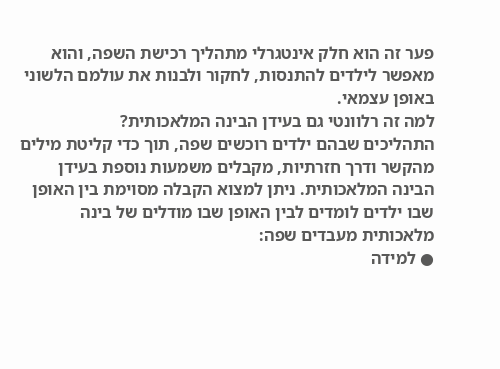פער זה הוא חלק אינטגרלי מתהליך רכישת השפה, והוא מאפשר לילדים להתנסות, לחקור ולבנות את עולמם הלשוני באופן עצמאי.
למה זה רלוונטי גם בעידן הבינה המלאכותית?
התהליכים שבהם ילדים רוכשים שפה, תוך כדי קליטת מילים מהקשר ודרך חזרתיות, מקבלים משמעות נוספת בעידן הבינה המלאכותית. ניתן למצוא הקבלה מסוימת בין האופן שבו ילדים לומדים לבין האופן שבו מודלים של בינה מלאכותית מעבדים שפה:
● למידה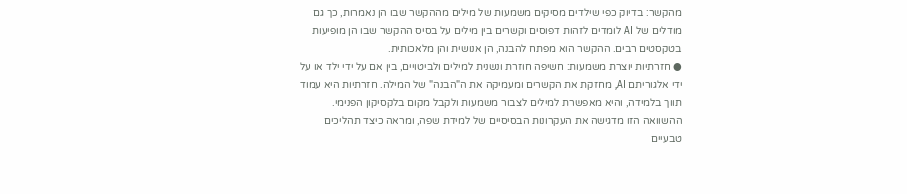מהקשר: בדיוק כפי שילדים מסיקים משמעות של מילים מההקשר שבו הן נאמרות, כך גם מודלים של AI לומדים לזהות דפוסים וקשרים בין מילים על בסיס ההקשר שבו הן מופיעות בטקסטים רבים. ההקשר הוא מפתח להבנה, הן אנושית והן מלאכותית.
● חזרתיות יוצרת משמעות: חשיפה חוזרת ונשנית למילים ולביטויים, בין אם על ידי ילד או על ידי אלגוריתם AI, מחזקת את הקשרים ומעמיקה את ה"הבנה" של המילה. חזרתיות היא עמוד תווך בלמידה, והיא מאפשרת למילים לצבור משמעות ולקבל מקום בלקסיקון הפנימי.
ההשוואה הזו מדגישה את העקרונות הבסיסיים של למידת שפה, ומראה כיצד תהליכים טבעיים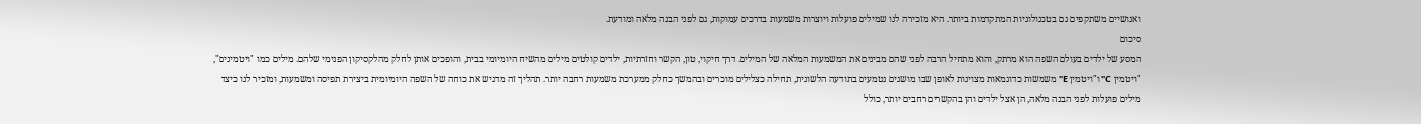ואנושיים משתקפים גם בטכנולוגיות המתקדמות ביותר. היא מזכירה לנו שמילים פועלות ויוצרות משמעות בדרכים עמוקות, גם לפני הבנה מלאה ומודעת.
סיכום
המסע של ילדים בעולם השפה הוא מרתק, והוא מתחיל הרבה לפני שהם מבינים את המשמעות המלאה של המילים. דרך חיקוי, טון, הקשר וחזרתיות, ילדים קולטים מילים מהשיח היומיומי בבית, והופכים אותן לחלק מהלקסיקון הפנימי שלהם. מילים כמו "ויטמינים", "ויטמין C" ו"ויטמין E" משמשות כדוגמאות מצוינות לאופן שבו מושגים נטמעים בתודעה הלשונית, תחילה כצלילים מוכרים ובהמשך כחלק ממערכת משמעות רחבה יותר. תהליך זה מדגיש את כוחה של השפה היומיומית ביצירת תפיסה ומשמעות, ומזכיר לנו כיצד מילים פועלות לפני הבנה מלאה, הן אצל ילדים והן בהקשרים רחבים יותר, כולל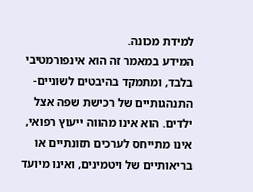למידת מכונה.
המידע במאמר זה הוא אינפורמטיבי בלבד, ומתמקד בהיבטים לשוניים-התנהגותיים של רכישת שפה אצל ילדים. הוא אינו מהווה ייעוץ רפואי, אינו מתייחס לערכים תזונתיים או בריאותיים של ויטמינים, ואינו מיועד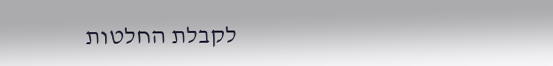לקבלת החלטות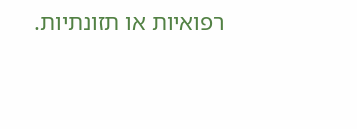רפואיות או תזונתיות.